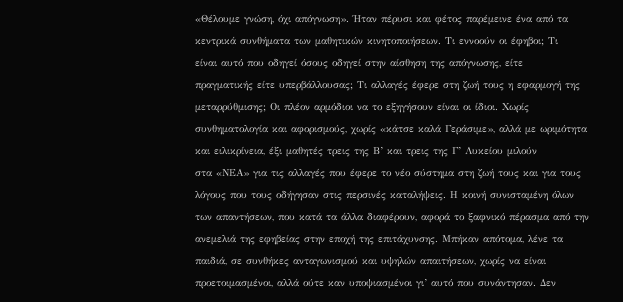«Θέλουμε γνώση, όχι απόγνωση». Ήταν πέρυσι και φέτος παρέμεινε ένα από τα
κεντρικά συνθήματα των μαθητικών κινητοποιήσεων. Τι εννοούν οι έφηβοι; Τι
είναι αυτό που οδηγεί όσους οδηγεί στην αίσθηση της απόγνωσης, είτε
πραγματικής είτε υπερβάλλουσας; Τι αλλαγές έφερε στη ζωή τους η εφαρμογή της
μεταρρύθμισης; Οι πλέον αρμόδιοι να το εξηγήσουν είναι οι ίδιοι. Χωρίς
συνθηματολογία και αφορισμούς, χωρίς «κάτσε καλά Γεράσιμε», αλλά με ωριμότητα
και ειλικρίνεια, έξι μαθητές τρεις της Β’ και τρεις της Γ’ Λυκείου μιλούν
στα «ΝΕΑ» για τις αλλαγές που έφερε το νέο σύστημα στη ζωή τους και για τους
λόγους που τους οδήγησαν στις περσινές καταλήψεις. Η κοινή συνισταμένη όλων
των απαντήσεων, που κατά τα άλλα διαφέρουν, αφορά το ξαφνικό πέρασμα από την
ανεμελιά της εφηβείας στην εποχή της επιτάχυνσης. Μπήκαν απότομα, λένε τα
παιδιά, σε συνθήκες ανταγωνισμού και υψηλών απαιτήσεων, χωρίς να είναι
προετοιμασμένοι, αλλά ούτε καν υποψιασμένοι γι’ αυτό που συνάντησαν. Δεν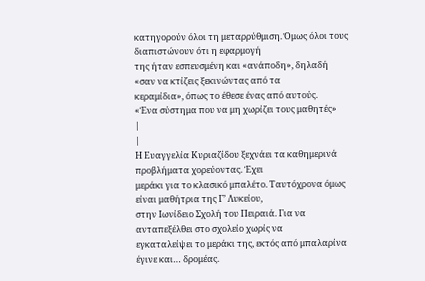κατηγορούν όλοι τη μεταρρύθμιση. Όμως όλοι τους διαπιστώνουν ότι η εφαρμογή
της ήταν εσπευσμένη και «ανάποδη», δηλαδή «σαν να κτίζεις ξεκινώντας από τα
κεραμίδια», όπως το έθεσε ένας από αυτούς.
«Ένα σύστημα που να μη χωρίζει τους μαθητές»
|
|
Η Ευαγγελία Κυριαζίδου ξεχνάει τα καθημερινά προβλήματα χορεύοντας. Έχει
μεράκι για το κλασικό μπαλέτο. Ταυτόχρονα όμως είναι μαθήτρια της Γ’ Λυκείου,
στην Ιωνίδειο Σχολή του Πειραιά. Για να ανταπεξέλθει στο σχολείο χωρίς να
εγκαταλείψει το μεράκι της, εκτός από μπαλαρίνα έγινε και… δρομέας.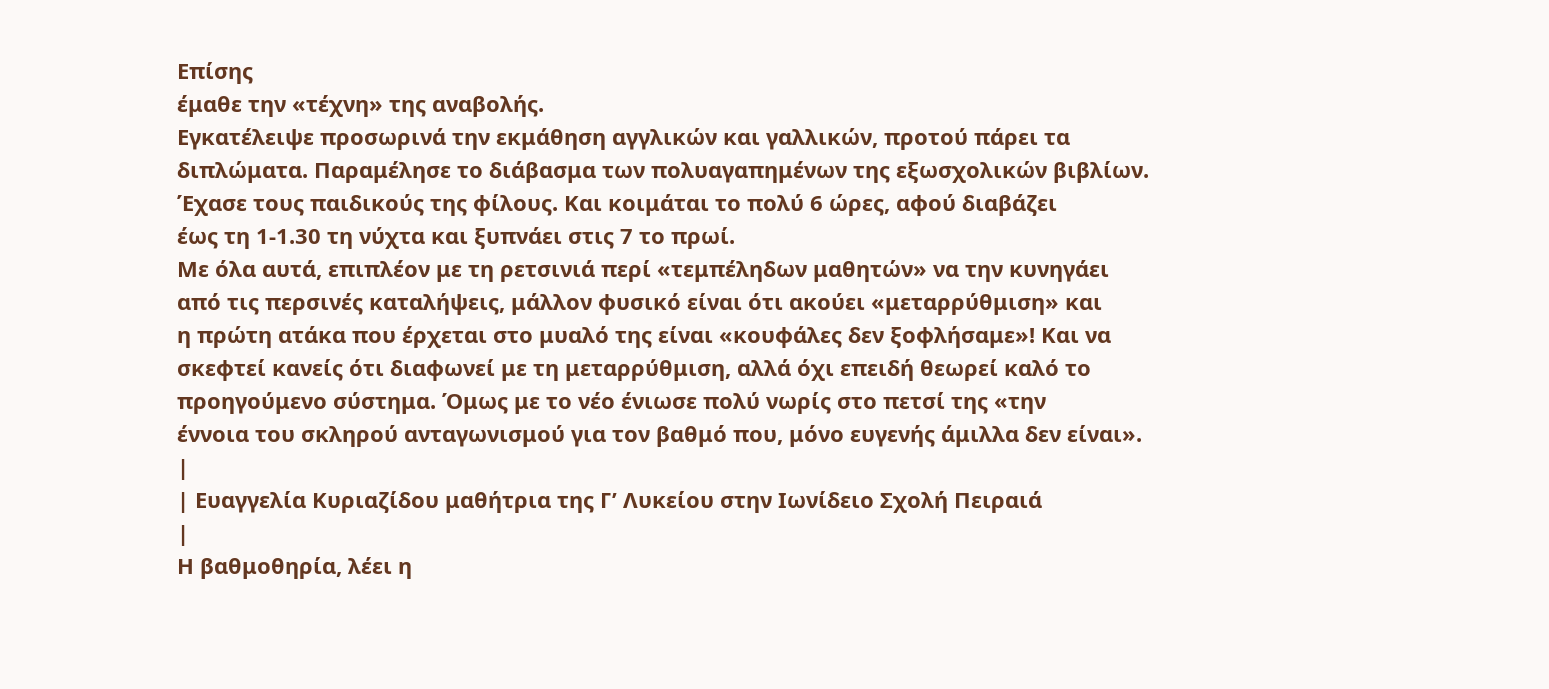Επίσης
έμαθε την «τέχνη» της αναβολής.
Εγκατέλειψε προσωρινά την εκμάθηση αγγλικών και γαλλικών, προτού πάρει τα
διπλώματα. Παραμέλησε το διάβασμα των πολυαγαπημένων της εξωσχολικών βιβλίων.
Έχασε τους παιδικούς της φίλους. Και κοιμάται το πολύ 6 ώρες, αφού διαβάζει
έως τη 1-1.30 τη νύχτα και ξυπνάει στις 7 το πρωί.
Με όλα αυτά, επιπλέον με τη ρετσινιά περί «τεμπέληδων μαθητών» να την κυνηγάει
από τις περσινές καταλήψεις, μάλλον φυσικό είναι ότι ακούει «μεταρρύθμιση» και
η πρώτη ατάκα που έρχεται στο μυαλό της είναι «κουφάλες δεν ξοφλήσαμε»! Και να
σκεφτεί κανείς ότι διαφωνεί με τη μεταρρύθμιση, αλλά όχι επειδή θεωρεί καλό το
προηγούμενο σύστημα. Όμως με το νέο ένιωσε πολύ νωρίς στο πετσί της «την
έννοια του σκληρού ανταγωνισμού για τον βαθμό που, μόνο ευγενής άμιλλα δεν είναι».
|
| Ευαγγελία Κυριαζίδου μαθήτρια της Γ’ Λυκείου στην Ιωνίδειο Σχολή Πειραιά
|
Η βαθμοθηρία, λέει η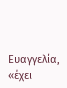Ευαγγελία, «έχει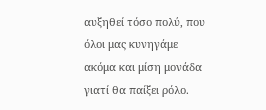αυξηθεί τόσο πολύ, που όλοι μας κυνηγάμε
ακόμα και μίση μονάδα γιατί θα παίξει ρόλο.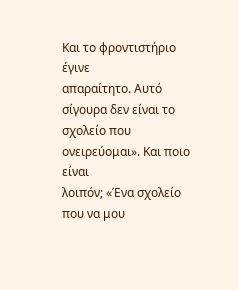Και το φροντιστήριο έγινε
απαραίτητο. Αυτό σίγουρα δεν είναι το σχολείο που ονειρεύομαι». Και ποιο είναι
λοιπόν; «Ένα σχολείο που να μου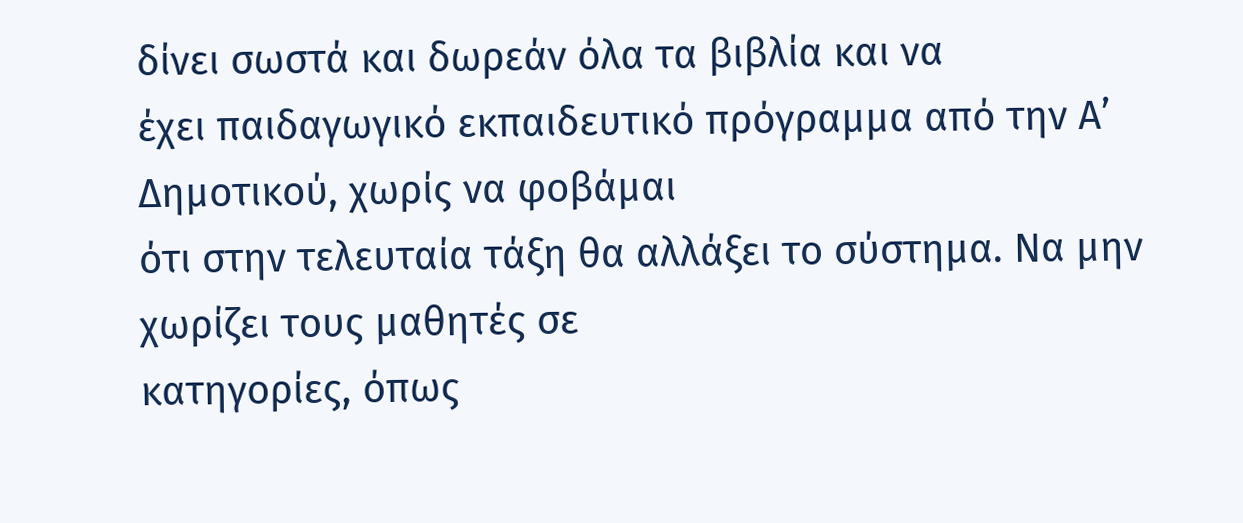δίνει σωστά και δωρεάν όλα τα βιβλία και να
έχει παιδαγωγικό εκπαιδευτικό πρόγραμμα από την Α’ Δημοτικού, χωρίς να φοβάμαι
ότι στην τελευταία τάξη θα αλλάξει το σύστημα. Να μην χωρίζει τους μαθητές σε
κατηγορίες, όπως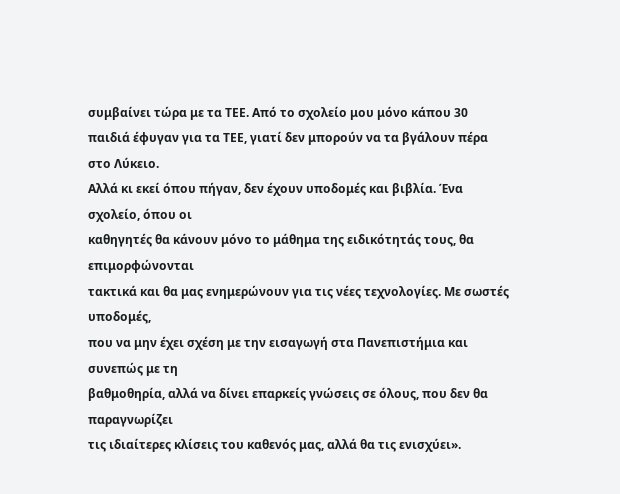συμβαίνει τώρα με τα ΤΕΕ. Από το σχολείο μου μόνο κάπου 30
παιδιά έφυγαν για τα ΤΕΕ, γιατί δεν μπορούν να τα βγάλουν πέρα στο Λύκειο.
Αλλά κι εκεί όπου πήγαν, δεν έχουν υποδομές και βιβλία. Ένα σχολείο, όπου οι
καθηγητές θα κάνουν μόνο το μάθημα της ειδικότητάς τους, θα επιμορφώνονται
τακτικά και θα μας ενημερώνουν για τις νέες τεχνολογίες. Με σωστές υποδομές,
που να μην έχει σχέση με την εισαγωγή στα Πανεπιστήμια και συνεπώς με τη
βαθμοθηρία, αλλά να δίνει επαρκείς γνώσεις σε όλους, που δεν θα παραγνωρίζει
τις ιδιαίτερες κλίσεις του καθενός μας, αλλά θα τις ενισχύει».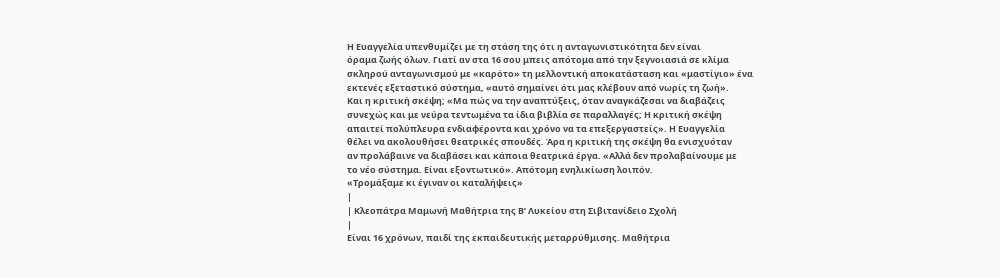Η Ευαγγελία υπενθυμίζει με τη στάση της ότι η ανταγωνιστικότητα δεν είναι
όραμα ζωής όλων. Γιατί αν στα 16 σου μπεις απότομα από την ξεγνοιασιά σε κλίμα
σκληρού ανταγωνισμού με «καρότο» τη μελλοντική αποκατάσταση και «μαστίγιο» ένα
εκτενές εξεταστικό σύστημα, «αυτό σημαίνει ότι μας κλέβουν από νωρίς τη ζωή».
Και η κριτική σκέψη; «Μα πώς να την αναπτύξεις, όταν αναγκάζεσαι να διαβάζεις
συνεχώς και με νεύρα τεντωμένα τα ίδια βιβλία σε παραλλαγές; Η κριτική σκέψη
απαιτεί πολύπλευρα ενδιαφέροντα και χρόνο να τα επεξεργαστείς». Η Ευαγγελία
θέλει να ακολουθήσει θεατρικές σπουδές. Άρα η κριτική της σκέψη θα ενισχυόταν
αν προλάβαινε να διαβάσει και κάποια θεατρικά έργα. «Αλλά δεν προλαβαίνουμε με
το νέο σύστημα. Είναι εξοντωτικό». Απότομη ενηλικίωση λοιπόν.
«Τρομάξαμε κι έγιναν οι καταλήψεις»
|
| Κλεοπάτρα Μαμωνή Μαθήτρια της Β’ Λυκείου στη Σιβιτανίδειο Σχολή
|
Είναι 16 χρόνων, παιδί της εκπαιδευτικής μεταρρύθμισης. Μαθήτρια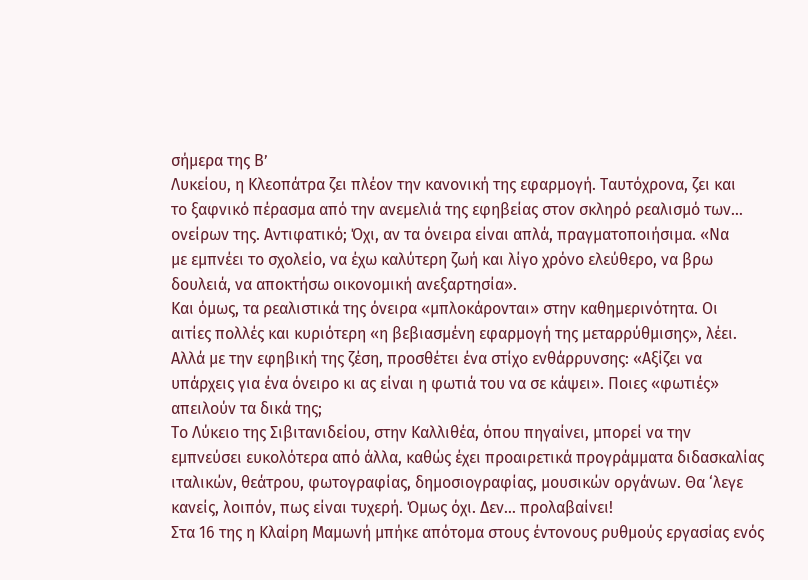σήμερα της Β’
Λυκείου, η Κλεοπάτρα ζει πλέον την κανονική της εφαρμογή. Ταυτόχρονα, ζει και
το ξαφνικό πέρασμα από την ανεμελιά της εφηβείας στον σκληρό ρεαλισμό των…
ονείρων της. Αντιφατικό; Όχι, αν τα όνειρα είναι απλά, πραγματοποιήσιμα. «Να
με εμπνέει το σχολείο, να έχω καλύτερη ζωή και λίγο χρόνο ελεύθερο, να βρω
δουλειά, να αποκτήσω οικονομική ανεξαρτησία».
Και όμως, τα ρεαλιστικά της όνειρα «μπλοκάρονται» στην καθημερινότητα. Οι
αιτίες πολλές και κυριότερη «η βεβιασμένη εφαρμογή της μεταρρύθμισης», λέει.
Αλλά με την εφηβική της ζέση, προσθέτει ένα στίχο ενθάρρυνσης: «Αξίζει να
υπάρχεις για ένα όνειρο κι ας είναι η φωτιά του να σε κάψει». Ποιες «φωτιές»
απειλούν τα δικά της;
Το Λύκειο της Σιβιτανιδείου, στην Καλλιθέα, όπου πηγαίνει, μπορεί να την
εμπνεύσει ευκολότερα από άλλα, καθώς έχει προαιρετικά προγράμματα διδασκαλίας
ιταλικών, θεάτρου, φωτογραφίας, δημοσιογραφίας, μουσικών οργάνων. Θα ‘λεγε
κανείς, λοιπόν, πως είναι τυχερή. Όμως όχι. Δεν… προλαβαίνει!
Στα 16 της η Κλαίρη Μαμωνή μπήκε απότομα στους έντονους ρυθμούς εργασίας ενός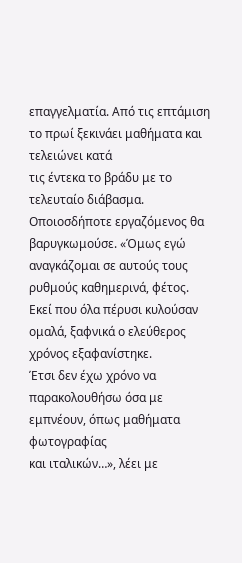επαγγελματία. Από τις επτάμιση το πρωί ξεκινάει μαθήματα και τελειώνει κατά
τις έντεκα το βράδυ με το τελευταίο διάβασμα. Οποιοσδήποτε εργαζόμενος θα
βαρυγκωμούσε. «Όμως εγώ αναγκάζομαι σε αυτούς τους ρυθμούς καθημερινά, φέτος.
Εκεί που όλα πέρυσι κυλούσαν ομαλά, ξαφνικά ο ελεύθερος χρόνος εξαφανίστηκε.
Έτσι δεν έχω χρόνο να παρακολουθήσω όσα με εμπνέουν, όπως μαθήματα φωτογραφίας
και ιταλικών…», λέει με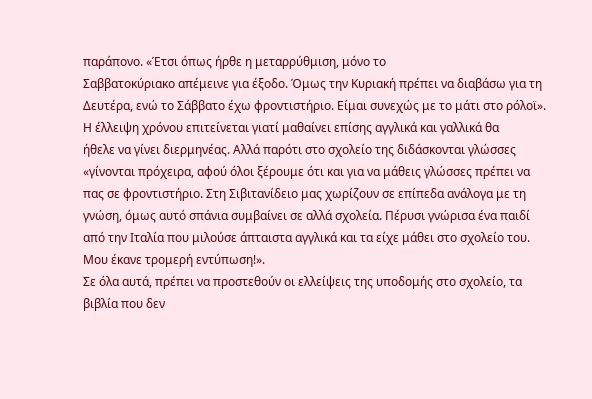παράπονο. «Έτσι όπως ήρθε η μεταρρύθμιση, μόνο το
Σαββατοκύριακο απέμεινε για έξοδο. Όμως την Κυριακή πρέπει να διαβάσω για τη
Δευτέρα, ενώ το Σάββατο έχω φροντιστήριο. Είμαι συνεχώς με το μάτι στο ρόλοϊ».
Η έλλειψη χρόνου επιτείνεται γιατί μαθαίνει επίσης αγγλικά και γαλλικά θα
ήθελε να γίνει διερμηνέας. Αλλά παρότι στο σχολείο της διδάσκονται γλώσσες
«γίνονται πρόχειρα, αφού όλοι ξέρουμε ότι και για να μάθεις γλώσσες πρέπει να
πας σε φροντιστήριο. Στη Σιβιτανίδειο μας χωρίζουν σε επίπεδα ανάλογα με τη
γνώση, όμως αυτό σπάνια συμβαίνει σε αλλά σχολεία. Πέρυσι γνώρισα ένα παιδί
από την Ιταλία που μιλούσε άπταιστα αγγλικά και τα είχε μάθει στο σχολείο του.
Μου έκανε τρομερή εντύπωση!».
Σε όλα αυτά, πρέπει να προστεθούν οι ελλείψεις της υποδομής στο σχολείο, τα
βιβλία που δεν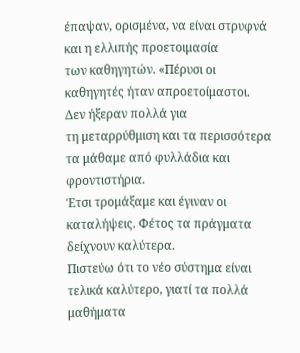έπαψαν, ορισμένα, να είναι στρυφνά και η ελλιπής προετοιμασία
των καθηγητών. «Πέρυσι οι καθηγητές ήταν απροετοίμαστοι. Δεν ήξεραν πολλά για
τη μεταρρύθμιση και τα περισσότερα τα μάθαμε από φυλλάδια και φροντιστήρια.
Έτσι τρομάξαμε και έγιναν οι καταλήψεις. Φέτος τα πράγματα δείχνουν καλύτερα.
Πιστεύω ότι το νέο σύστημα είναι τελικά καλύτερο, γιατί τα πολλά μαθήματα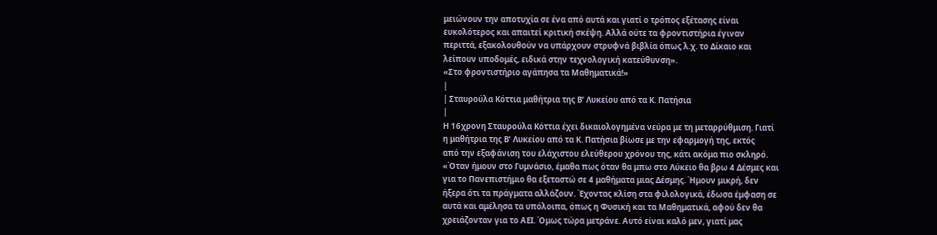μειώνουν την αποτυχία σε ένα από αυτά και γιατί ο τρόπος εξέτασης είναι
ευκολότερος και απαιτεί κριτική σκέψη. Αλλά ούτε τα φροντιστήρια έγιναν
περιττά, εξακολουθούν να υπάρχουν στρυφνά βιβλία όπως λ.χ. το Δίκαιο και
λείπουν υποδομές, ειδικά στην τεχνολογική κατεύθυνση».
«Στο φροντιστήριο αγάπησα τα Μαθηματικά!»
|
| Σταυρούλα Κόττια μαθήτρια της Β’ Λυκείου από τα Κ. Πατήσια
|
Η 16χρονη Σταυρούλα Κόττια έχει δικαιολογημένα νεύρα με τη μεταρρύθμιση. Γιατί
η μαθήτρια της Β’ Λυκείου από τα Κ. Πατήσια βίωσε με την εφαρμογή της, εκτός
από την εξαφάνιση του ελάχιστου ελεύθερου χρόνου της, κάτι ακόμα πιο σκληρό.
«Όταν ήμουν στο Γυμνάσιο, έμαθα πως όταν θα μπω στο Λύκειο θα βρω 4 Δέσμες και
για το Πανεπιστήμιο θα εξεταστώ σε 4 μαθήματα μιας Δέσμης. Ήμουν μικρή, δεν
ήξερα ότι τα πράγματα αλλάζουν. Έχοντας κλίση στα φιλολογικά, έδωσα έμφαση σε
αυτά και αμέλησα τα υπόλοιπα, όπως η Φυσική και τα Μαθηματικά, αφού δεν θα
χρειάζονταν για το ΑΕΙ. Όμως τώρα μετράνε. Αυτό είναι καλό μεν, γιατί μας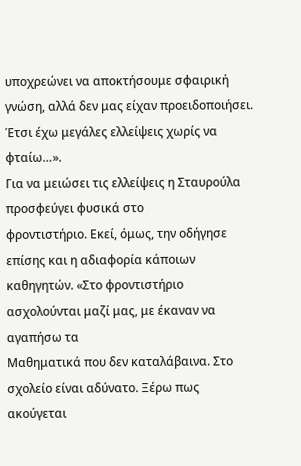υποχρεώνει να αποκτήσουμε σφαιρική γνώση, αλλά δεν μας είχαν προειδοποιήσει.
Έτσι έχω μεγάλες ελλείψεις χωρίς να φταίω…».
Για να μειώσει τις ελλείψεις η Σταυρούλα προσφεύγει φυσικά στο
φροντιστήριο. Εκεί, όμως, την οδήγησε επίσης και η αδιαφορία κάποιων
καθηγητών. «Στο φροντιστήριο ασχολούνται μαζί μας, με έκαναν να αγαπήσω τα
Μαθηματικά που δεν καταλάβαινα. Στο σχολείο είναι αδύνατο. Ξέρω πως ακούγεται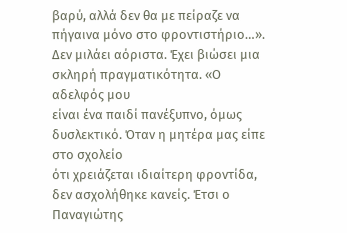βαρύ, αλλά δεν θα με πείραζε να πήγαινα μόνο στο φροντιστήριο…».
Δεν μιλάει αόριστα. Έχει βιώσει μια σκληρή πραγματικότητα. «Ο αδελφός μου
είναι ένα παιδί πανέξυπνο, όμως δυσλεκτικό. Όταν η μητέρα μας είπε στο σχολείο
ότι χρειάζεται ιδιαίτερη φροντίδα, δεν ασχολήθηκε κανείς. Έτσι ο Παναγιώτης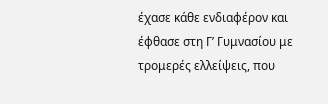έχασε κάθε ενδιαφέρον και έφθασε στη Γ’ Γυμνασίου με τρομερές ελλείψεις, που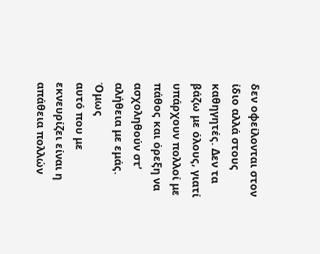δεν οφείλονται στον ίδιο αλλά στους καθηγητές. Δεν τα βάζω με όλους, γιατί
υπάρχουν πολλοί με πάθος και όρεξη να ασχοληθούν στ’ αλήθεια με εμάς. Όμως
αυτό που με εκνευρίζει είναι η απάθεια πολλών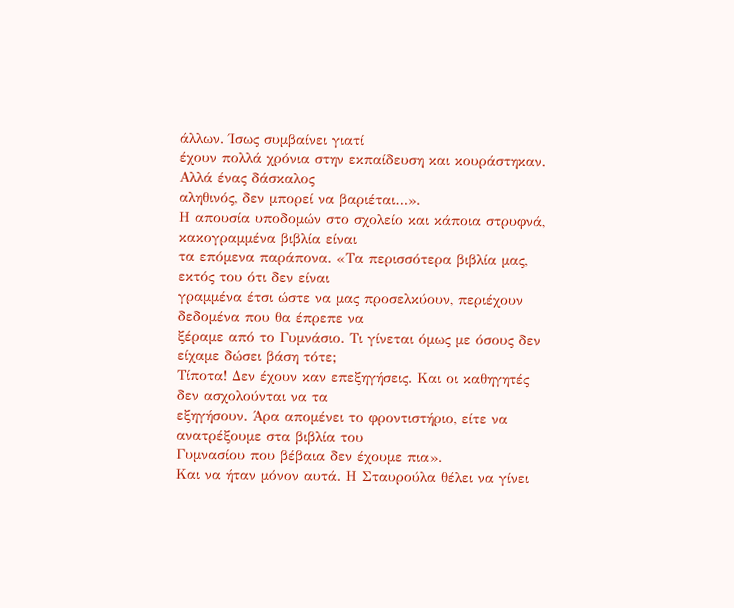άλλων. Ίσως συμβαίνει γιατί
έχουν πολλά χρόνια στην εκπαίδευση και κουράστηκαν. Αλλά ένας δάσκαλος
αληθινός, δεν μπορεί να βαριέται…».
Η απουσία υποδομών στο σχολείο και κάποια στρυφνά, κακογραμμένα βιβλία είναι
τα επόμενα παράπονα. «Τα περισσότερα βιβλία μας, εκτός του ότι δεν είναι
γραμμένα έτσι ώστε να μας προσελκύουν, περιέχουν δεδομένα που θα έπρεπε να
ξέραμε από το Γυμνάσιο. Τι γίνεται όμως με όσους δεν είχαμε δώσει βάση τότε;
Τίποτα! Δεν έχουν καν επεξηγήσεις. Και οι καθηγητές δεν ασχολούνται να τα
εξηγήσουν. Άρα απομένει το φροντιστήριο, είτε να ανατρέξουμε στα βιβλία του
Γυμνασίου που βέβαια δεν έχουμε πια».
Και να ήταν μόνον αυτά. Η Σταυρούλα θέλει να γίνει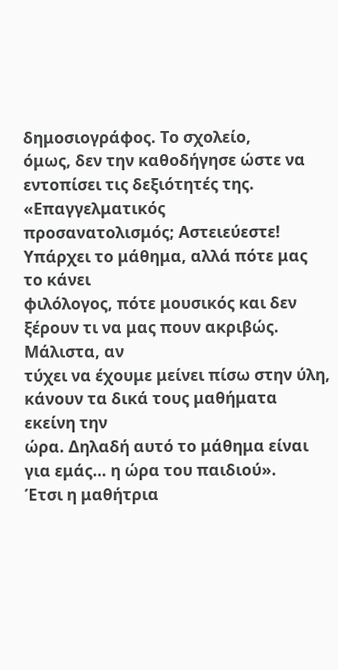δημοσιογράφος. Το σχολείο,
όμως, δεν την καθοδήγησε ώστε να εντοπίσει τις δεξιότητές της. «Επαγγελματικός
προσανατολισμός; Αστειεύεστε! Υπάρχει το μάθημα, αλλά πότε μας το κάνει
φιλόλογος, πότε μουσικός και δεν ξέρουν τι να μας πουν ακριβώς. Μάλιστα, αν
τύχει να έχουμε μείνει πίσω στην ύλη, κάνουν τα δικά τους μαθήματα εκείνη την
ώρα. Δηλαδή αυτό το μάθημα είναι για εμάς… η ώρα του παιδιού».
Έτσι η μαθήτρια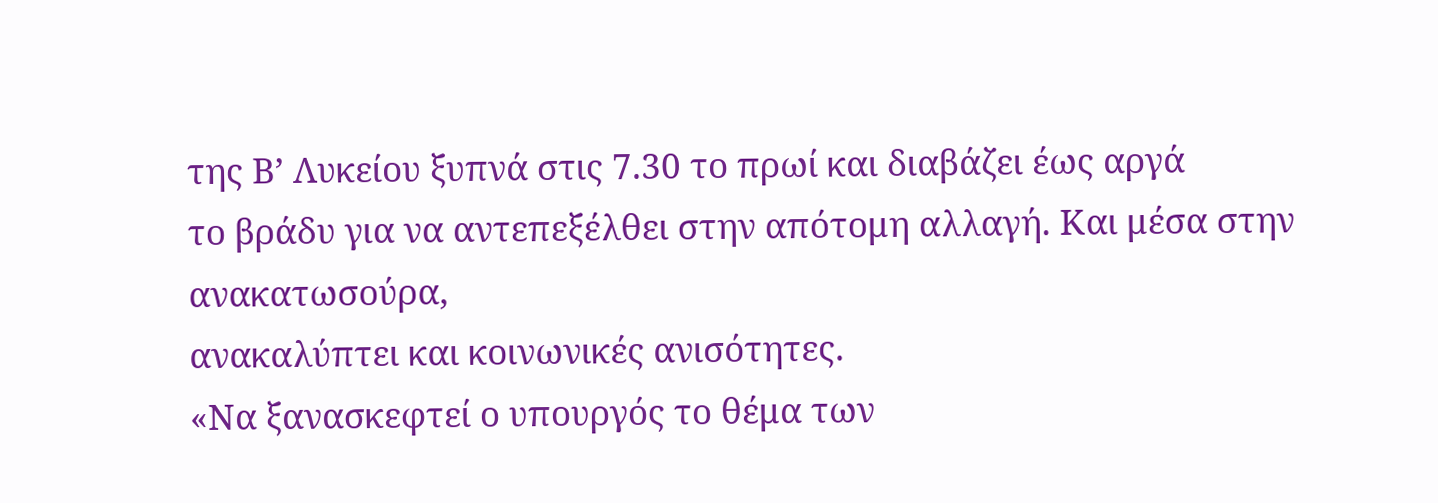της Β’ Λυκείου ξυπνά στις 7.30 το πρωί και διαβάζει έως αργά
το βράδυ για να αντεπεξέλθει στην απότομη αλλαγή. Και μέσα στην ανακατωσούρα,
ανακαλύπτει και κοινωνικές ανισότητες.
«Να ξανασκεφτεί ο υπουργός το θέμα των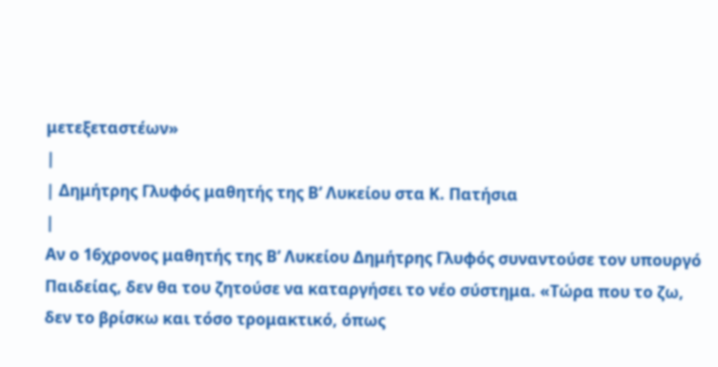μετεξεταστέων»
|
| Δημήτρης Γλυφός μαθητής της Β’ Λυκείου στα Κ. Πατήσια
|
Αν ο 16χρονος μαθητής της Β’ Λυκείου Δημήτρης Γλυφός συναντούσε τον υπουργό
Παιδείας, δεν θα του ζητούσε να καταργήσει το νέο σύστημα. «Τώρα που το ζω,
δεν το βρίσκω και τόσο τρομακτικό, όπως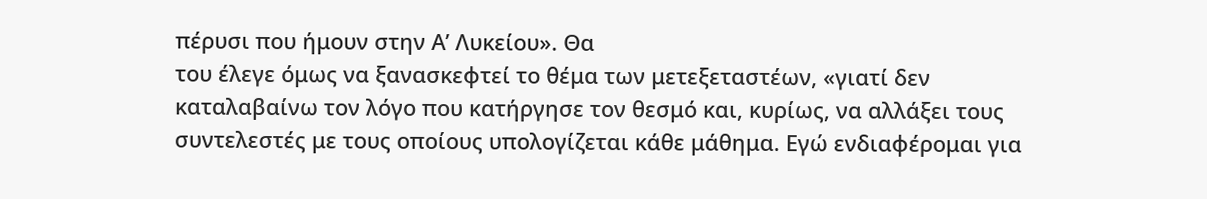πέρυσι που ήμουν στην Α’ Λυκείου». Θα
του έλεγε όμως να ξανασκεφτεί το θέμα των μετεξεταστέων, «γιατί δεν
καταλαβαίνω τον λόγο που κατήργησε τον θεσμό και, κυρίως, να αλλάξει τους
συντελεστές με τους οποίους υπολογίζεται κάθε μάθημα. Εγώ ενδιαφέρομαι για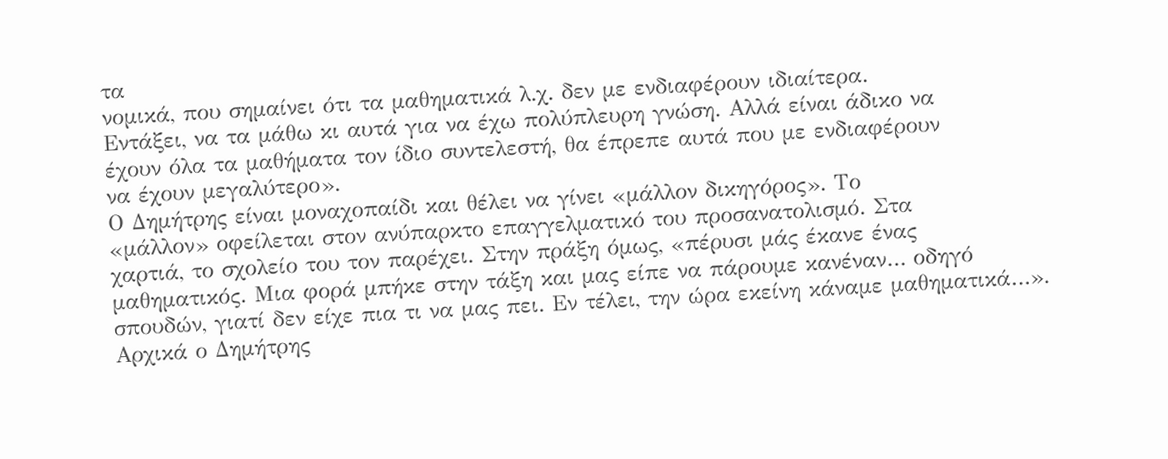τα
νομικά, που σημαίνει ότι τα μαθηματικά λ.χ. δεν με ενδιαφέρουν ιδιαίτερα.
Εντάξει, να τα μάθω κι αυτά για να έχω πολύπλευρη γνώση. Αλλά είναι άδικο να
έχουν όλα τα μαθήματα τον ίδιο συντελεστή, θα έπρεπε αυτά που με ενδιαφέρουν
να έχουν μεγαλύτερο».
Ο Δημήτρης είναι μοναχοπαίδι και θέλει να γίνει «μάλλον δικηγόρος». Το
«μάλλον» οφείλεται στον ανύπαρκτο επαγγελματικό του προσανατολισμό. Στα
χαρτιά, το σχολείο του τον παρέχει. Στην πράξη όμως, «πέρυσι μάς έκανε ένας
μαθηματικός. Μια φορά μπήκε στην τάξη και μας είπε να πάρουμε κανέναν… οδηγό
σπουδών, γιατί δεν είχε πια τι να μας πει. Εν τέλει, την ώρα εκείνη κάναμε μαθηματικά…».
Αρχικά ο Δημήτρης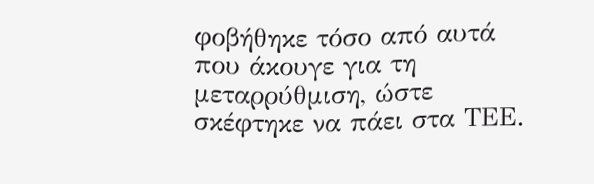φοβήθηκε τόσο από αυτά που άκουγε για τη μεταρρύθμιση, ώστε
σκέφτηκε να πάει στα ΤΕΕ.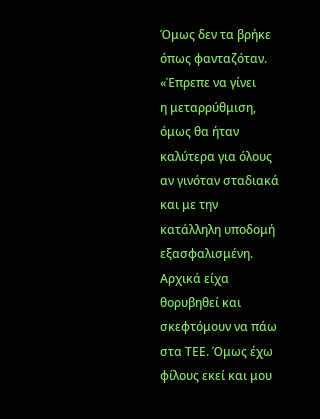Όμως δεν τα βρήκε όπως φανταζόταν. «Έπρεπε να γίνει
η μεταρρύθμιση, όμως θα ήταν καλύτερα για όλους αν γινόταν σταδιακά και με την
κατάλληλη υποδομή εξασφαλισμένη. Αρχικά είχα θορυβηθεί και σκεφτόμουν να πάω
στα ΤΕΕ. Όμως έχω φίλους εκεί και μου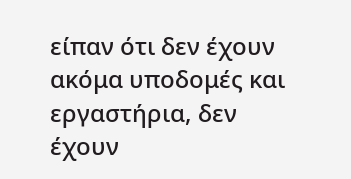είπαν ότι δεν έχουν ακόμα υποδομές και
εργαστήρια, δεν έχουν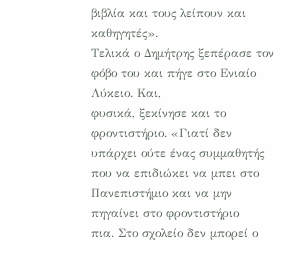βιβλία και τους λείπουν και καθηγητές».
Τελικά ο Δημήτρης ξεπέρασε τον φόβο του και πήγε στο Ενιαίο Λύκειο. Και,
φυσικά, ξεκίνησε και το φροντιστήριο. «Γιατί δεν υπάρχει ούτε ένας συμμαθητής
που να επιδιώκει να μπει στο Πανεπιστήμιο και να μην πηγαίνει στο φροντιστήριο
πια. Στο σχολείο δεν μπορεί ο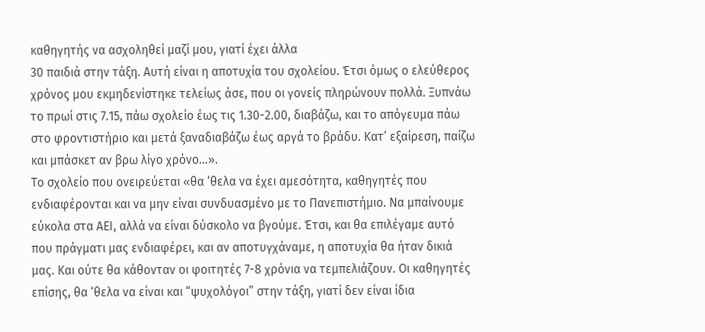καθηγητής να ασχοληθεί μαζί μου, γιατί έχει άλλα
30 παιδιά στην τάξη. Αυτή είναι η αποτυχία του σχολείου. Έτσι όμως ο ελεύθερος
χρόνος μου εκμηδενίστηκε τελείως άσε, που οι γονείς πληρώνουν πολλά. Ξυπνάω
το πρωί στις 7.15, πάω σχολείο έως τις 1.30-2.00, διαβάζω, και το απόγευμα πάω
στο φροντιστήριο και μετά ξαναδιαβάζω έως αργά το βράδυ. Κατ’ εξαίρεση, παίζω
και μπάσκετ αν βρω λίγο χρόνο…».
Το σχολείο που ονειρεύεται «θα ‘θελα να έχει αμεσότητα, καθηγητές που
ενδιαφέρονται και να μην είναι συνδυασμένο με το Πανεπιστήμιο. Να μπαίνουμε
εύκολα στα ΑΕΙ, αλλά να είναι δύσκολο να βγούμε. Έτσι, και θα επιλέγαμε αυτό
που πράγματι μας ενδιαφέρει, και αν αποτυγχάναμε, η αποτυχία θα ήταν δικιά
μας. Και ούτε θα κάθονταν οι φοιτητές 7-8 χρόνια να τεμπελιάζουν. Οι καθηγητές
επίσης, θα ‘θελα να είναι και “ψυχολόγοι” στην τάξη, γιατί δεν είναι ίδια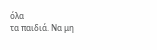όλα
τα παιδιά. Να μη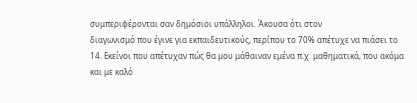συμπεριφέρονται σαν δημόσιοι υπάλληλοι. Άκουσα ότι στον
διαγωνισμό που έγινε για εκπαιδευτικούς, περίπου το 70% απέτυχε να πιάσει το
14. Εκείνοι που απέτυχαν πώς θα μου μάθαιναν εμένα π.χ. μαθηματικά, που ακόμα
και με καλό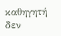καθηγητή δεν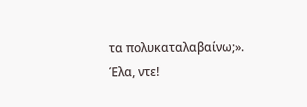τα πολυκαταλαβαίνω;». Έλα, ντε!